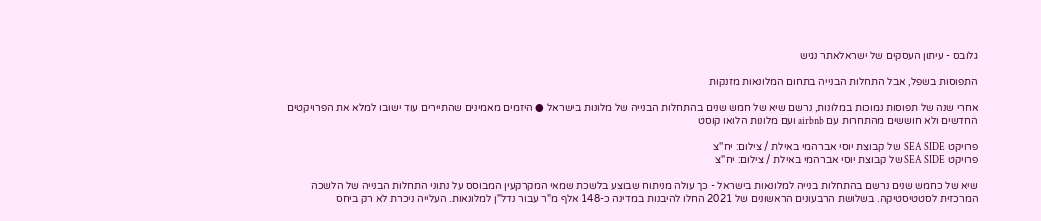גלובס - עיתון העסקים של ישראלאתר נגיש

התפוסות בשפל, אבל התחלות הבנייה בתחום המלונאות מזנקות

אחרי שנה של תפוסות נמוכות במלונות, נרשם שיא של חמש שנים בהתחלות הבנייה של מלונות בישראל ● היזמים מאמינים שהתיירים עוד ישובו למלא את הפרויקטים החדשים ולא חוששים מהתחרות עם airbnb ועם מלונות הלואו קוסט

פרויקט SEA SIDE  של קבוצת יוסי אברהמי באילת / צילום: יח''צ
פרויקט SEA SIDE של קבוצת יוסי אברהמי באילת / צילום: יח''צ

שיא של כחמש שנים נרשם בהתחלות בנייה למלונאות בישראל - כך עולה מניתוח שבוצע בלשכת שמאי המקרקעין המבוסס על נתוני התחלות הבנייה של הלשכה המרכזית לסטטיסטיקה. בשלושת הרבעונים הראשונים של 2021 החלו להיבנות במדינה כ-148 אלף מ"ר עבור נדל"ן למלונאות. העלייה ניכרת לא רק ביחס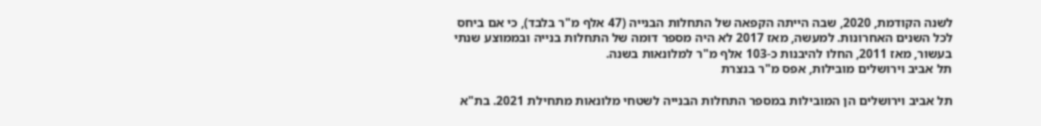לשנה הקודמת, 2020, שבה הייתה הקפאה של התחלות הבנייה (47 אלף מ"ר בלבד), כי אם ביחס לכל השנים האחרונות. למעשה, מאז 2017 לא היה מספר דומה של התחלות בנייה ובממוצע שנתי בעשור, מאז 2011, החלו להיבנות כ-103 אלף מ"ר למלונאות בשנה.
תל אביב וירושלים מובילות, אפס מ"ר בנצרת

תל אביב וירושלים הן המובילות במספר התחלות הבנייה לשטחי מלונאות מתחילת 2021. בת"א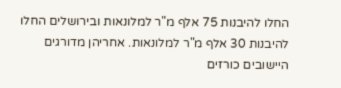החלו להיבנות 75 אלף מ"ר למלונאות ובירושלים החלו להיבנות 30 אלף מ"ר למלונאות. אחריהן מדורגים היישובים כורזים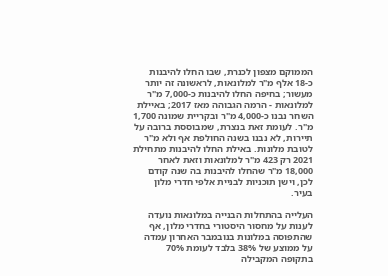הממוקם מצפון לכנרת, שבו החלו להיבנות כ-18 אלף מ"ר למלונאות, לראשונה זה יותר מעשור; בחיפה החלו להיבנות כ-7,000 מ"ר למלונאות - הרמה הגבוהה מאז 2017; באיילת השחר נבנו כ-4,000 מ"ר ובקריית שמונה 1,700 מ"ר. לעומת זאת בנצרת, שמבוססת ברובה על תיירות, לא נבנו בשנה החולפת אף ולא מ"ר לטובת מלונות. באילת החלו להיבנות מתחילת 2021 רק 423 מ"ר למלונאות וזאת לאחר 18,000 מ"ר שהחלו להיבנות בה שנה קודם לכן, וישן תוכניות לבניית אלפי חדרי מלון בעיר.

העלייה בהתחלות הבנייה במלונאות נועדה לענות על מחסור היסטורי בחדרי מלון, אף שהתפוסה במלונות בנובמבר האחרון עמדה על ממוצע של 38% בלבד לעומת 70% בתקופה המקבילה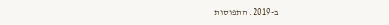ב-2019. התפוסות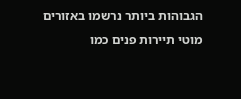הגבוהות ביותר נרשמו באזורים מוטי תיירות פנים כמו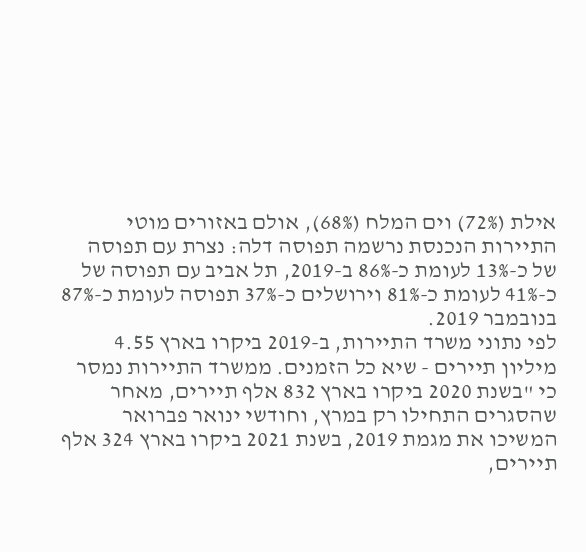אילת (72%) וים המלח (68%), אולם באזורים מוטי התיירות הנכנסת נרשמה תפוסה דלה: נצרת עם תפוסה של כ-13% לעומת כ-86% ב-2019, תל אביב עם תפוסה של כ-41% לעומת כ-81% וירושלים כ-37% תפוסה לעומת כ-87% בנובמבר 2019.
לפי נתוני משרד התיירות, ב-2019 ביקרו בארץ 4.55 מיליון תיירים - שיא כל הזמנים. ממשרד התיירות נמסר כי "בשנת 2020 ביקרו בארץ 832 אלף תיירים, מאחר שהסגרים התחילו רק במרץ, וחודשי ינואר פברואר המשיכו את מגמת 2019, בשנת 2021 ביקרו בארץ 324 אלף תיירים,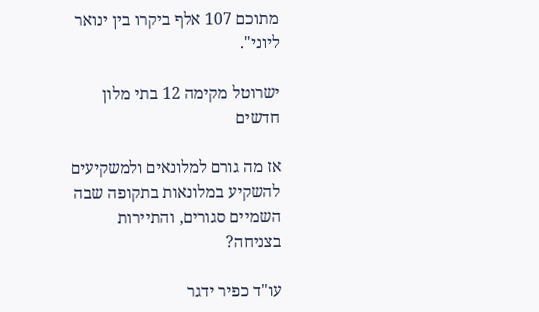מתוכם 107 אלף ביקרו בין ינואר ליוני".

ישרוטל מקימה 12 בתי מלון חדשים

אז מה גורם למלונאים ולמשקיעים להשקיע במלונאות בתקופה שבה השמיים סגורים, והתיירות בצניחה?

עו"ד כפיר ידגר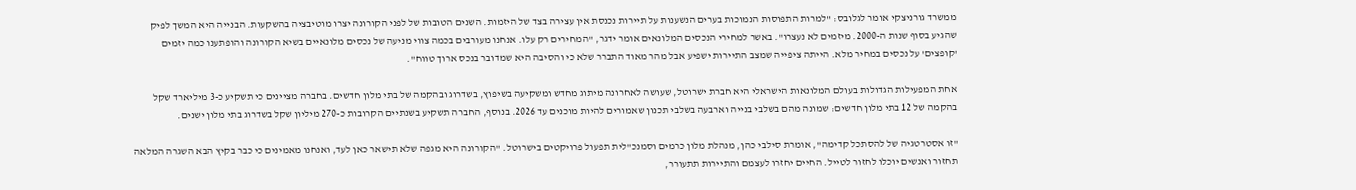ממשרד גורניצקי אומר לגלובס: "למרות התפוסות הנמוכות בערים הנשענות על תיירות נכנסת אין עצירה בצד של היזמות. השנים הטובות של לפני הקורונה יצרו מוטיבציה בהשקעות. הבנייה היא המשך לפיק שהגיע בסוף שנות ה-2000. מיזמים לא נעצרו". באשר למחירי הנכסים המלונאים אומר ידגר, "המחירים רק עלו. אנחנו מעורבים בכמה צווי מניעה של נכסים מלונאיים בשיא הקורונה והופתענו כמה יזמים 'קופצים' על נכסים במחיר מלא. הייתה ציפייה שמצב התיירות ישפיע אבל מהר מאוד התברר שלא כי והסיבה היא שמדובר בנכס ארוך טווח".

אחת המפעילות הגדולות בעולם המלונאות הישראלי היא חברת ישרוטל, שעושה לאחרונה מיתוג מחדש ומשקיעה בשיפוץ, בשדרוג ובהקמה של בתי מלון חדשים. בחברה מציינים כי תשקיע כ-3 מיליארד שקל בהקמה של 12 בתי מלון חדשים: שמונה מהם בשלבי בנייה וארבעה בשלבי תכנון שאמורים להיות מוכנים עד 2026. בנוסף, החברה תשקיע בשנתיים הקרובות כ-270 מיליון שקל בשדרוג בתי מלון ישנים.

"זו אסטרטגיה של להסתכל קדימה", אומרת סילבי כהן, מנהלת מלון כרמים וסמנכ"לית תפעול פרויקטים בישרוטל. "הקורונה היא מגפה שלא תישאר כאן לעד, ואנחנו מאמינים כי כבר בקיץ הבא השגרה המלאה תחזור ואנשים יוכלו לחזור לטייל. החיים יחזרו לעצמם והתיירות תתעורר,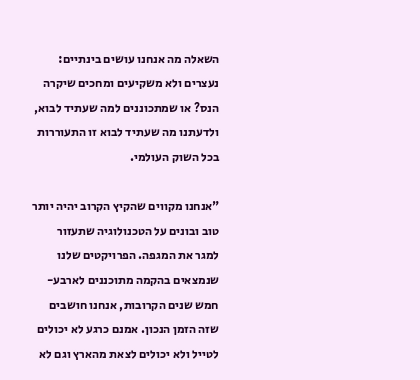השאלה מה אנחנו עושים בינתיים: נעצרים ולא משקיעים ומחכים שיקרה הנס? או שמתכוננים למה שעתיד לבוא, ולדעתנו מה שעתיד לבוא זו התעוררות בכל השוק העולמי.

"אנחנו מקווים שהקיץ הקרוב יהיה יותר טוב ובונים על הטכנולוגיה שתעזור למגר את המגפה. הפרויקטים שלנו שנמצאים בהקמה מתוכננים לארבע-חמש שנים הקרובות, אנחנו חושבים שזה הזמן הנכון. אמנם כרגע לא יכולים לטייל ולא יכולים לצאת מהארץ וגם לא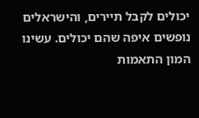יכולים לקבל תיירים, והישראלים נופשים איפה שהם יכולים. עשינו המון התאמות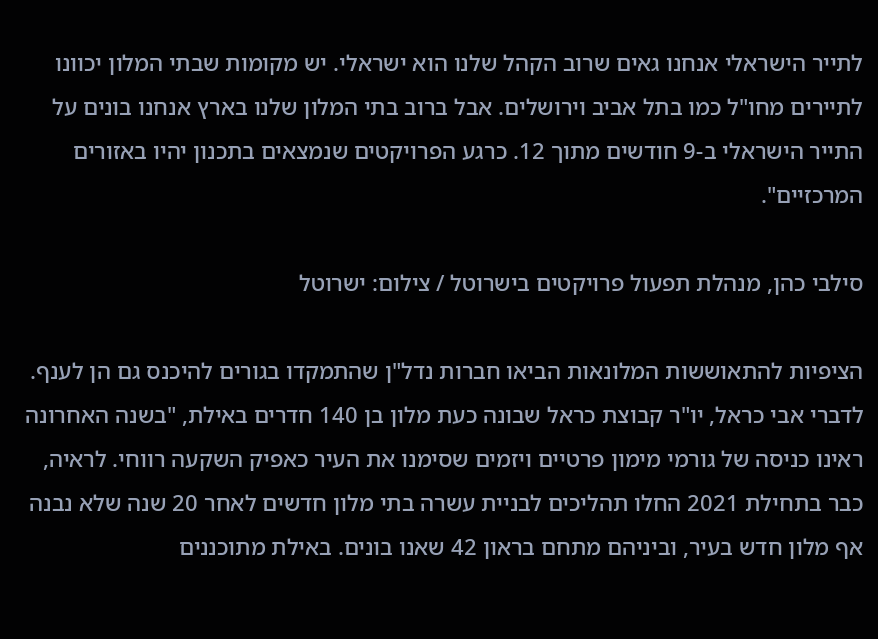לתייר הישראלי אנחנו גאים שרוב הקהל שלנו הוא ישראלי. יש מקומות שבתי המלון יכוונו לתיירים מחו"ל כמו בתל אביב וירושלים. אבל ברוב בתי המלון שלנו בארץ אנחנו בונים על התייר הישראלי ב-9 חודשים מתוך 12. כרגע הפרויקטים שנמצאים בתכנון יהיו באזורים המרכזיים".

סילבי כהן, מנהלת תפעול פרויקטים בישרוטל / צילום: ישרוטל

הציפיות להתאוששות המלונאות הביאו חברות נדל"ן שהתמקדו בגורים להיכנס גם הן לענף. לדברי אבי כראל, יו"ר קבוצת כראל שבונה כעת מלון בן 140 חדרים באילת, "בשנה האחרונה ראינו כניסה של גורמי מימון פרטיים ויזמים שסימנו את העיר כאפיק השקעה רווחי. לראיה, כבר בתחילת 2021 החלו תהליכים לבניית עשרה בתי מלון חדשים לאחר 20 שנה שלא נבנה אף מלון חדש בעיר, וביניהם מתחם בראון 42 שאנו בונים. באילת מתוכננים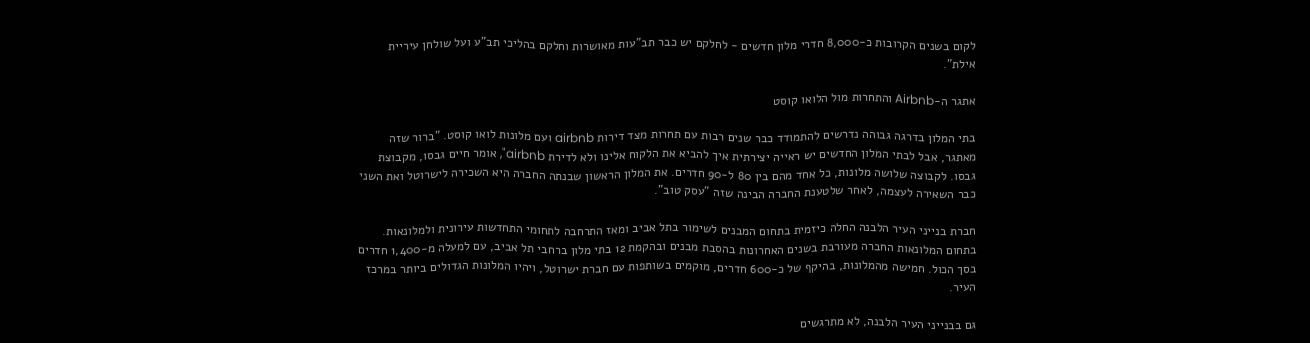לקום בשנים הקרובות כ-8,000 חדרי מלון חדשים - לחלקם יש כבר תב"עות מאושרות וחלקם בהליכי תב"ע ועל שולחן עיריית אילת".

אתגר ה-Airbnb והתחרות מול הלואו קוסט

בתי המלון בדרגה גבוהה נדרשים להתמודד כבר שנים רבות עם תחרות מצד דירות airbnb ועם מלונות לואו קוסט. "ברור שזה מאתגר, אבל לבתי המלון החדשים יש ראייה יצירתית איך להביא את הלקוח אלינו ולא לדירת airbnb", אומר חיים גבסו, מקבוצת גבסו. לקבוצה שלושה מלונות, כל אחד מהם בין 80 ל-90 חדרים. את המלון הראשון שבנתה החברה היא השכירה לישרוטל ואת השני כבר השאירה לעצמה, לאחר שלטענת החברה הבינה שזה "עסק טוב".

חברת בנייני העיר הלבנה החלה כיזמית בתחום המבנים לשימור בתל אביב ומאז התרחבה לתחומי התחדשות עירונית ולמלונאות. בתחום המלונאות החברה מעורבת בשנים האחרונות בהסבת מבנים ובהקמת 12 בתי מלון ברחבי תל אביב, עם למעלה מ-1,400 חדרים בסך הכול. חמישה מהמלונות, בהיקף של כ-600 חדרים, מוקמים בשותפות עם חברת ישרוטל, ויהיו המלונות הגדולים ביותר במרכז העיר.

גם בבנייני העיר הלבנה, לא מתרגשים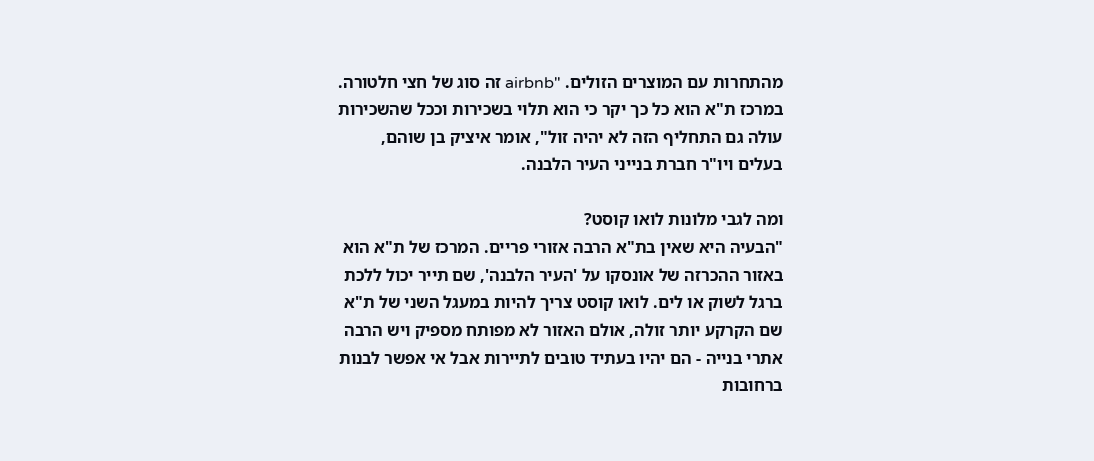מהתחרות עם המוצרים הזולים. "airbnb זה סוג של חצי חלטורה. במרכז ת"א הוא כל כך יקר כי הוא תלוי בשכירות וככל שהשכירות עולה גם התחליף הזה לא יהיה זול", אומר איציק בן שוהם, בעלים ויו"ר חברת בנייני העיר הלבנה.

ומה לגבי מלונות לואו קוסט?
"הבעיה היא שאין בת"א הרבה אזורי פריים. המרכז של ת"א הוא באזור ההכרזה של אונסקו על 'העיר הלבנה', שם תייר יכול ללכת ברגל לשוק או לים. לואו קוסט צריך להיות במעגל השני של ת"א שם הקרקע יותר זולה, אולם האזור לא מפותח מספיק ויש הרבה אתרי בנייה - הם יהיו בעתיד טובים לתיירות אבל אי אפשר לבנות ברחובות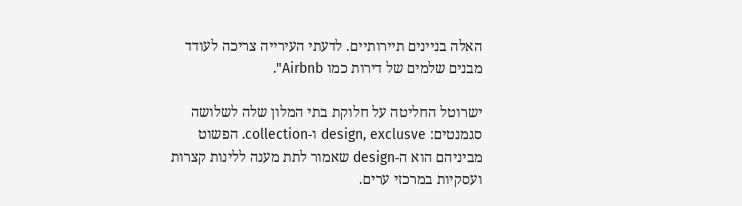האלה בניינים תיירותיים. לדעתי העירייה צריכה לעודד מבנים שלמים של דירות כמו Airbnb".

ישרוטל החליטה על חלוקת בתי המלון שלה לשלושה סגמנטים: design, exclusve ו-collection. הפשוט מביניהם הוא ה-design שאמור לתת מענה ללינות קצרות ועסקיות במרכזי ערים.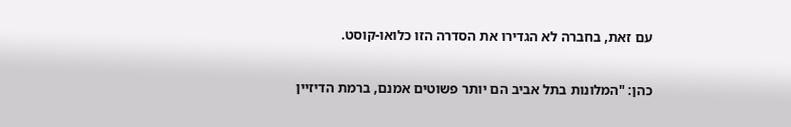עם זאת, בחברה לא הגדירו את הסדרה הזו כלואו-קוסט.

כהן: "המלונות בתל אביב הם יותר פשוטים אמנם, ברמת הדיזיין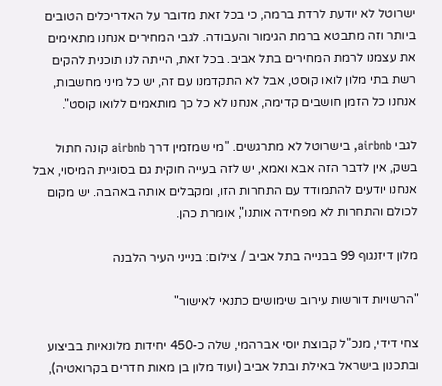ישרוטל לא יודעת לרדת ברמה, כי בכל זאת מדובר על האדריכלים הטובים ביותר וזה מתבטא ברמת הגימור והעבודה. לגבי המחירים אנחנו מתאימים את עצמנו לרמת המחירים בתל אביב. בכל זאת, הייתה לנו תוכנית להקים רשת בתי מלון לואו קוסט, אבל לא התקדמנו עם זה, יש כל מיני מחשבות, אנחנו כל הזמן חושבים קדימה, אנחנו לא כל כך מותאמים ללואו קוסט".

לגבי airbnb, בישרוטל לא מתרגשים. "מי שמזמין דרך airbnb קונה חתול בשק, אין לדבר הזה אבא ואמא, יש לזה בעייה חוקית גם בסוגיית המיסוי, אבל אנחנו יודעים להתמודד עם התחרות הזו, ומקבלים אותה באהבה. יש מקום לכולם והתחרות לא מפחידה אותנו", אומרת כהן.

מלון דיזנגוף 99 בבנייה בתל אביב / צילום: בנייני העיר הלבנה

"הרשויות דורשות עירוב שימושים כתנאי לאישור"

צחי דידי, מנכ"ל קבוצת יוסי אברהמי, שלה כ-450 יחידות מלונאיות בביצוע ובתכנון בישראל באילת ובתל אביב (ועוד מלון בן מאות חדרים בקרואטיה),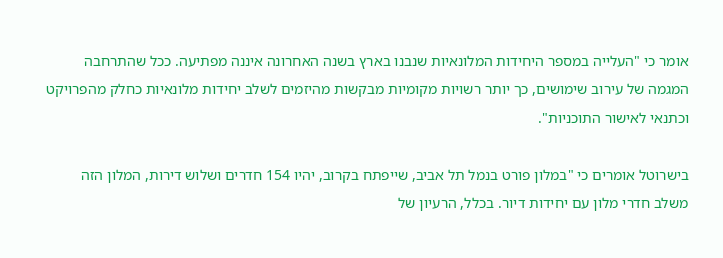אומר כי "העלייה במספר היחידות המלונאיות שנבנו בארץ בשנה האחרונה איננה מפתיעה. ככל שהתרחבה המגמה של עירוב שימושים, כך יותר רשויות מקומיות מבקשות מהיזמים לשלב יחידות מלונאיות כחלק מהפרויקט וכתנאי לאישור התוכניות".

בישרוטל אומרים כי "במלון פורט בנמל תל אביב, שייפתח בקרוב, יהיו 154 חדרים ושלוש דירות, המלון הזה משלב חדרי מלון עם יחידות דיור. בכלל, הרעיון של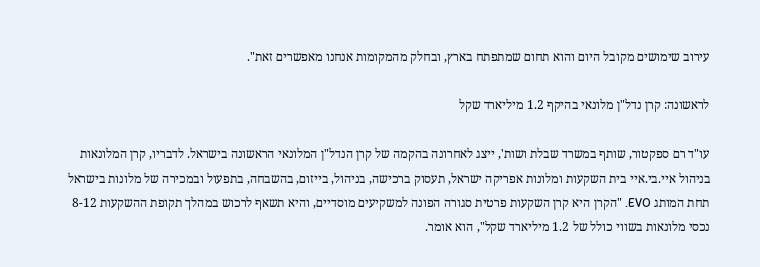עירוב שימושים מקובל היום והוא תחום שמתפתח בארץ, ובחלק מהמקומות אנחנו מאפשרים זאת".

לראשונה: קרן נדל"ן מלונאי בהיקף 1.2 מיליארד שקל

עו"ד רם ספקטור, שותף במשרד שבלת ושות', ייצג לאחרונה בהקמה של קרן הנדל"ן המלונאי הראשונה בישראל. לדבריו, קרן המלונאות בניהול איי.בי.איי בית השקעות ומלונות אפריקה ישראל, תעסוק ברכישה, בניהול, בייזום, בהשבחה, בתפעול ובמכירה של מלונות בישראל תחת המותג EVO. "הקרן היא קרן השקעות פרטית סגורה הפונה למשקיעים מוסדיים, והיא תשאף לרכוש במהלך תקופת ההשקעות 8-12 נכסי מלונאות בשווי כולל של 1.2 מיליארד שקל", הוא אומר.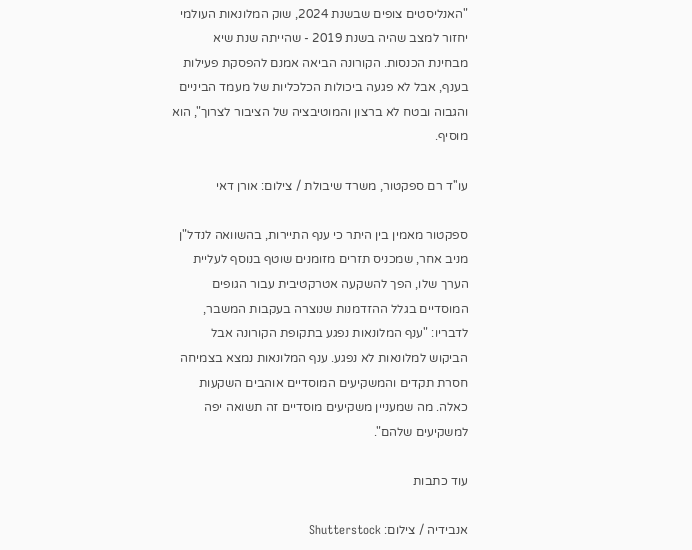"האנליסטים צופים שבשנת 2024, שוק המלונאות העולמי יחזור למצב שהיה בשנת 2019 - שהייתה שנת שיא מבחינת הכנסות. הקורונה הביאה אמנם להפסקת פעילות בענף, אבל לא פגעה ביכולות הכלכליות של מעמד הביניים והגבוה ובטח לא ברצון והמוטיבציה של הציבור לצרוך", הוא מוסיף.

עו''ד רם ספקטור, משרד שיבולת / צילום: אורן דאי

ספקטור מאמין בין היתר כי ענף התיירות, בהשוואה לנדל"ן מניב אחר, שמכניס תזרים מזומנים שוטף בנוסף לעליית הערך שלו, הפך להשקעה אטרקטיבית עבור הגופים המוסדיים בגלל ההזדמנות שנוצרה בעקבות המשבר, לדבריו: "ענף המלונאות נפגע בתקופת הקורונה אבל הביקוש למלונאות לא נפגע. ענף המלונאות נמצא בצמיחה חסרת תקדים והמשקיעים המוסדיים אוהבים השקעות כאלה. מה שמעניין משקיעים מוסדיים זה תשואה יפה למשקיעים שלהם".

עוד כתבות

אנבידיה / צילום: Shutterstock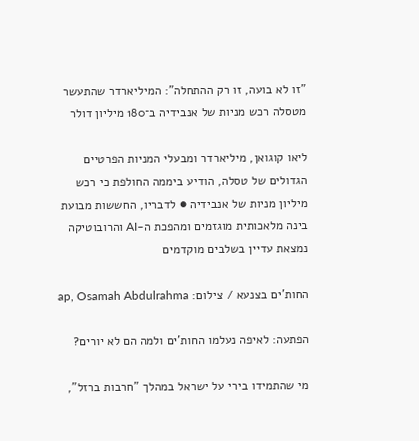"זו לא בועה, זו רק ההתחלה": המיליארדר שהתעשר מטסלה רכש מניות של אנבידיה ב־180 מיליון דולר

ליאו קוגואן, מיליארדר ומבעלי המניות הפרטיים הגדולים של טסלה, הודיע ביממה החולפת כי רכש מיליון מניות של אנבידיה ● לדבריו, החששות מבועת בינה מלאכותית מוגזמים ומהפכת ה-AI והרובוטיקה נמצאת עדיין בשלבים מוקדמים

החות'ים בצנעא / צילום: ap, Osamah Abdulrahma

הפתעה: לאיפה נעלמו החות'ים ולמה הם לא יורים?

מי שהתמידו בירי על ישראל במהלך "חרבות ברזל",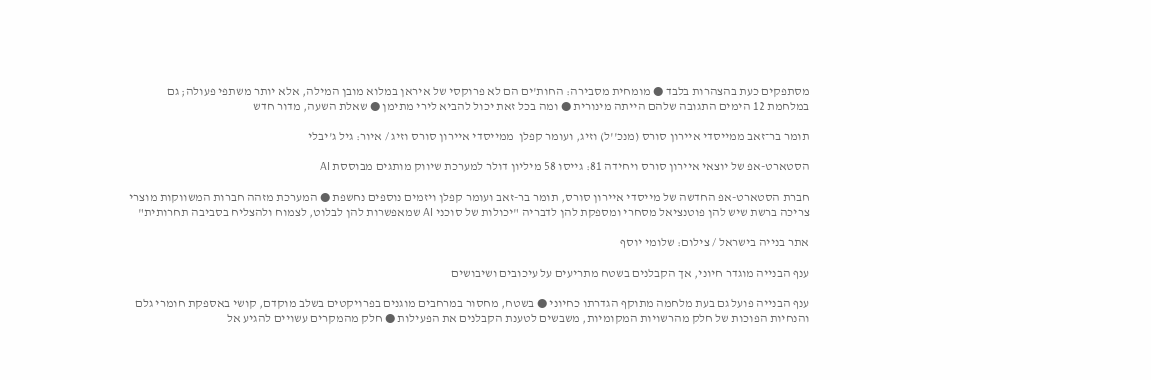מסתפקים כעת בהצהרות בלבד ● מומחית מסבירה: החות'ים הם לא פרוקסי של איראן במלוא מובן המילה, אלא יותר משתפי פעולה; גם במלחמת 12 הימים התגובה שלהם הייתה מינורית ● ומה בכל זאת יכול להביא לירי מתימן ● שאלת השעה, מדור חדש

תומר בר־זאב ממייסדי איירון סורס (מנכ''ל) וזיג, ועומר קפלן  ממייסדי איירון סורס וזיג / איור: גיל ג'יבלי

הסטארט-אפ של יוצאי איירון סורס ויחידה 81: גייסו 58 מיליון דולר למערכת שיווק מותגים מבוססת AI

חברת הסטארט-אפ החדשה של מייסדי איירון סורס, תומר בר-זאב ועומר קפלן ויזמים נוספים נחשפת ● המערכת מזהה חברות המשווקות מוצרי צריכה ברשת שיש להן פוטנציאל מסחרי ומספקת להן לדבריה "יכולות של סוכני AI שמאפשרות להן לבלוט, לצמוח ולהצליח בסביבה תחרותית"

אתר בנייה בישראל / צילום: שלומי יוסף

ענף הבנייה מוגדר חיוני, אך הקבלנים בשטח מתריעים על עיכובים ושיבושים

ענף הבנייה פועל גם בעת מלחמה מתוקף הגדרתו כחיוני ● בשטח, מחסור במרחבים מוגנים בפרויקטים בשלב מוקדם, קושי באספקת חומרי גלם והנחיות הפוכות של חלק מהרשויות המקומיות, משבשים לטענת הקבלנים את הפעילות ● חלק מהמקרים עשויים להגיע אל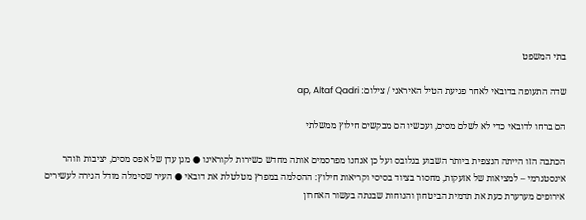בתי המשפט

שדה התעופה בדובאי לאחר פגיעת הטיל האיראני / צילום: ap, Altaf Qadri

הם ברחו לדובאי כדי לא לשלם מסים, ועכשיו הם מבקשים חילוץ ממשלתי

הכתבה הזו הייתה הנצפית ביותר השבוע בגלובס ועל כן אנחנו מפרסמים אותה מחדש כשירות לקוראינו ● מגן עדן של אפס מסים, יציבות וזוהר אינסטגרמי – למציאות של אזעקות, מחסור בציוד בסיסי וקריאות חילוץ: ההסלמה במפרץ מטלטלת את דובאי ● העיר שסימלה מודל הגירה לעשירים אירופים מערערת כעת את תדמית הביטחון והנוחות שבנתה בעשור האחרון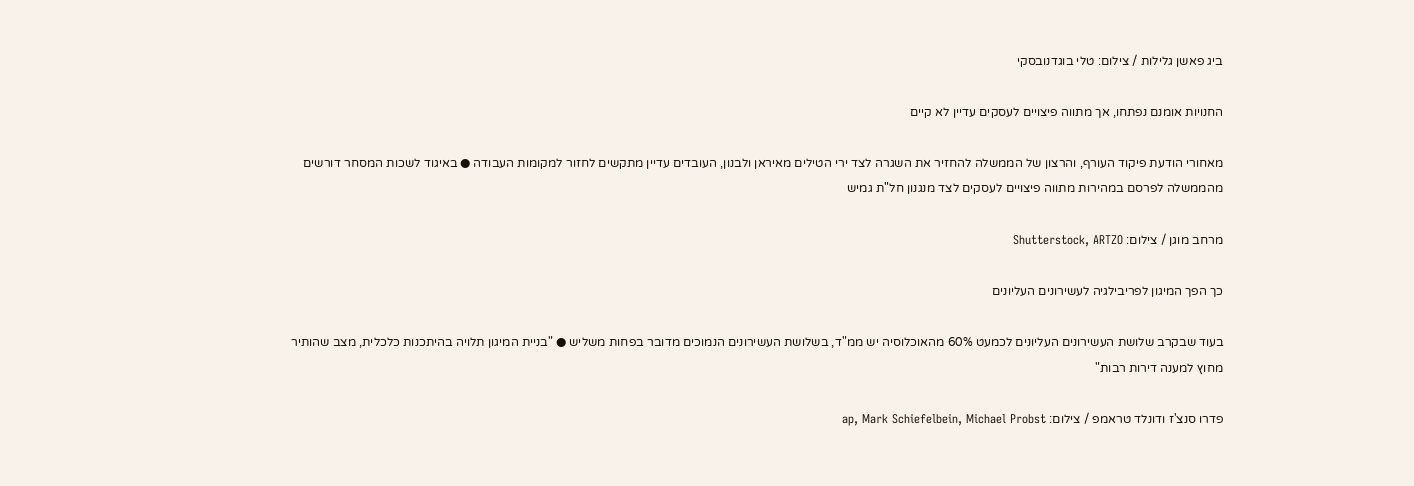ביג פאשן גלילות / צילום: טלי בוגדנובסקי

החנויות אומנם נפתחו, אך מתווה פיצויים לעסקים עדיין לא קיים

מאחורי הודעת פיקוד העורף, והרצון של הממשלה להחזיר את השגרה לצד ירי הטילים מאיראן ולבנון, העובדים עדיין מתקשים לחזור למקומות העבודה ● באיגוד לשכות המסחר דורשים מהממשלה לפרסם במהירות מתווה פיצויים לעסקים לצד מנגנון חל"ת גמיש

מרחב מוגן / צילום: Shutterstock, ARTZO

כך הפך המיגון לפריבילגיה לעשירונים העליונים

בעוד שבקרב שלושת העשירונים העליונים לכמעט 60% מהאוכלוסיה יש ממ"ד, בשלושת העשירונים הנמוכים מדובר בפחות משליש ● "בניית המיגון תלויה בהיתכנות כלכלית, מצב שהותיר מחוץ למענה דירות רבות"

פדרו סנצ'ז ודונלד טראמפ / צילום: ap, Mark Schiefelbein, Michael Probst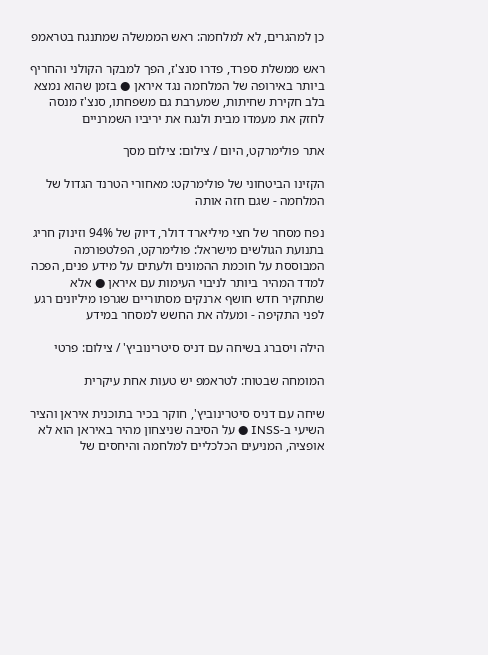כן למהגרים, לא למלחמה: ראש הממשלה שמתנגח בטראמפ

ראש ממשלת ספרד, פדרו סנצ'ז, הפך למבקר הקולני והחריף ביותר באירופה של המלחמה נגד איראן ● בזמן שהוא נמצא בלב חקירת שחיתות, שמערבת גם משפחתו, סנצ'ז מנסה לחזק את מעמדו מבית ולנגח את יריביו השמרניים

אתר פולימרקט, היום / צילום: צילום מסך

הקזינו הביטחוני של פולימרקט: מאחורי הטרנד הגדול של המלחמה - שגם חזה אותה

נפח מסחר של חצי מיליארד דולר, דיוק של 94% וזינוק חריג בתנועת הגולשים מישראל: פולימרקט, הפלטפורמה המבוססת על חוכמת ההמונים ולעתים על מידע פנים, הפכה למדד המהיר ביותר לניבוי העימות עם איראן ● אלא שתחקיר חדש חושף ארנקים מסתוריים שגרפו מיליונים רגע לפני התקיפה - ומעלה את החשש למסחר במידע

הילה ויסברג בשיחה עם דניס סיטרינוביץ' / צילום: פרטי

המומחה שבטוח: לטראמפ יש טעות אחת עיקרית

שיחה עם דניס סיטרינוביץ', חוקר בכיר בתוכנית איראן והציר השיעי ב-INSS ● על הסיבה שניצחון מהיר באיראן הוא לא אופציה, המניעים הכלכליים למלחמה והיחסים של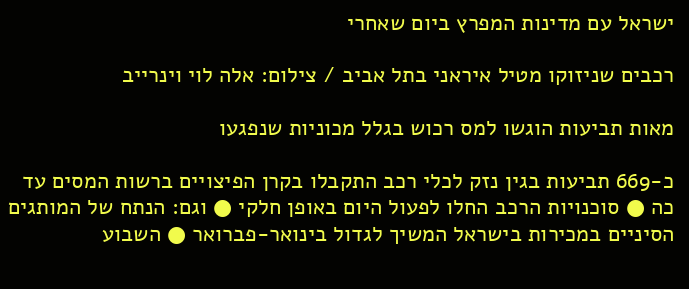ישראל עם מדינות המפרץ ביום שאחרי

רכבים שניזוקו מטיל איראני בתל אביב / צילום: אלה לוי וינרייב

מאות תביעות הוגשו למס רכוש בגלל מכוניות שנפגעו

כ-669 תביעות בגין נזק לכלי רכב התקבלו בקרן הפיצויים ברשות המסים עד כה ● סוכנויות הרכב החלו לפעול היום באופן חלקי ● וגם: הנתח של המותגים הסיניים במכירות בישראל המשיך לגדול בינואר-פברואר ● השבוע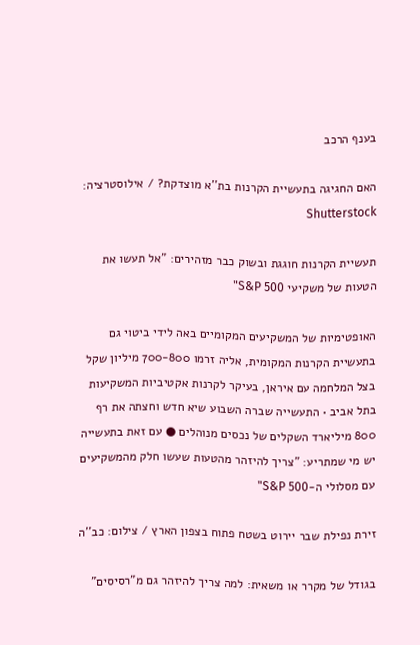בענף הרכב

האם החגיגה בתעשיית הקרנות בת''א מוצדקת? / אילוסטרציה: Shutterstock

תעשיית הקרנות חוגגת ובשוק כבר מזהירים: "אל תעשו את הטעות של משקיעי S&P 500"

האופטימיות של המשקיעים המקומיים באה לידי ביטוי גם בתעשיית הקרנות המקומית, אליה זרמו 700-800 מיליון שקל בצל המלחמה עם איראן, בעיקר לקרנות אקטיביות המשקיעות בתל אביב • התעשייה שברה השבוע שיא חדש וחצתה את רף 800 מיליארד השקלים של נכסים מנוהלים ● עם זאת בתעשייה יש מי שמתריע: "צריך להיזהר מהטעות שעשו חלק מהמשקיעים עם מסלולי ה-S&P 500"

זירת נפילת שבר יירוט בשטח פתוח בצפון הארץ / צילום: כב''ה

בגודל של מקרר או משאית: למה צריך להיזהר גם מ"רסיסים"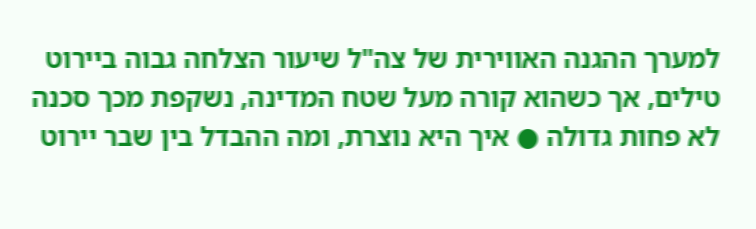למערך ההגנה האווירית של צה"ל שיעור הצלחה גבוה ביירוט טילים, אך כשהוא קורה מעל שטח המדינה, נשקפת מכך סכנה לא פחות גדולה ● איך היא נוצרת, ומה ההבדל בין שבר יירוט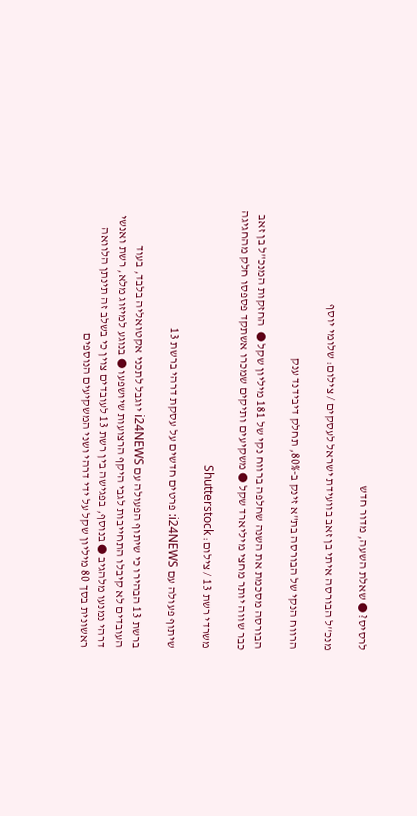לרסיס? ● שאלת השעה, מדור חדש

מנכ''ל הבורסה איתי בן זאב בוועידת ישראל לעסקים / צילום: שלומי יוסף

הרווח הנקי של הבורסה בת"א זינק ב-80%, תחלק דיבידנד ענק

הבורסה מסכמת את השנה שחלפה ברווח נקי של 181 מיליון שקל ●  החזקות המנכ"ל בן זאב כבר שווה יותר מחצי מיליארד שקל ● משקיעים ותיקים שמכרו אשתקד פספסו חלק מהחגיגה

משרדי רשת 13 / צילום: Shutterstock

שיתוף פעולה עם i24NEWS: פרטים חדשים על עסקת דרהי ברשת 13

ברשת 13 הבהירו כי שיתוף הפעולה עם i24NEWS יוגבל לתכני אקטואליה בלבד, בעוד העובדים לא קיבלו התחייבות לגבי היקף הרצועות שיושפעו ● בנוגע למיזוג מלא, רשת ואנשי דרהי נמנעו מלהגיב ● בנוסף, בפגישה בין רשת 13 לעובדים צוין כי בשלב זה תינתן הלוואה ראשונית בסך 80 מיליון שקל על ידי דרהי ושני המשקיעים הנוספים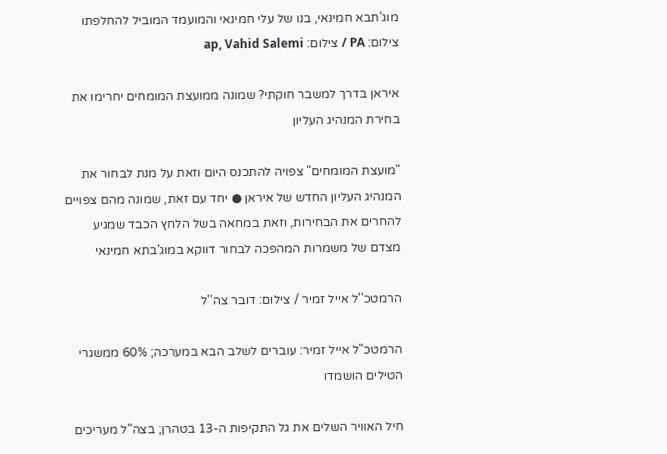מוג'תבא חמינאי, בנו של עלי חמינאי והמועמד המוביל להחלפתו צילום: PA / צילום: ap, Vahid Salemi

איראן בדרך למשבר חוקתי? שמונה ממועצת המומחים יחרימו את בחירת המנהיג העליון

"מועצת המומחים" צפויה להתכנס היום וזאת על מנת לבחור את המנהיג העליון החדש של איראן ● יחד עם זאת, שמונה מהם צפויים להחרים את הבחירות, וזאת במחאה בשל הלחץ הכבד שמגיע מצדם של משמרות המהפכה לבחור דווקא במוג'בתא חמינאי

הרמטכ''ל אייל זמיר / צילום: דובר צה''ל

הרמטכ"ל אייל זמיר: עוברים לשלב הבא במערכה; 60% ממשגרי הטילים הושמדו

חיל האוויר השלים את גל התקיפות ה-13 בטהרן; בצה"ל מעריכים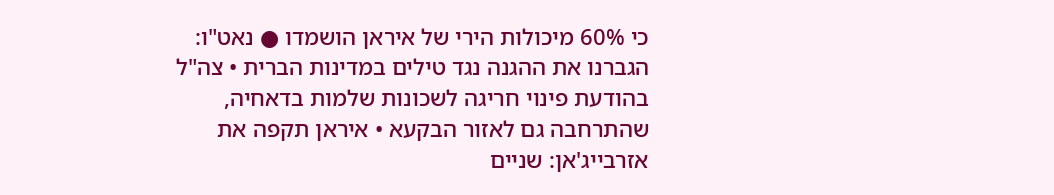כי 60% מיכולות הירי של איראן הושמדו ● נאט"ו: הגברנו את ההגנה נגד טילים במדינות הברית • צה"ל בהודעת פינוי חריגה לשכונות שלמות בדאחיה, שהתרחבה גם לאזור הבקעא • איראן תקפה את אזרבייג'אן: שניים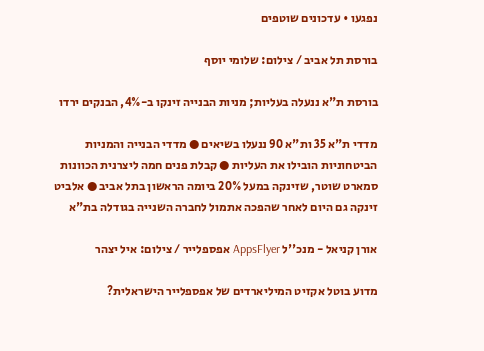נפגעו • עדכונים שוטפים

בורסת תל אביב / צילום: שלומי יוסף

בורסת ת"א ננעלה בעליות; מניות הבנייה זינקו ב-4%, הבנקים ירדו

מדדי ת"א 35 ות"א 90 ננעלו בשיאים ● מדדי הבנייה והמניות הביטחוניות הובילו את העליות ● קבלת פנים חמה ליצרנית הכוונות סמארט שוטר, שזינקה במעל 20% ביומה הראשון בתל אביב ● אלביט זינקה גם היום לאחר שהפכה אתמול לחברה השנייה בגודלה בת"א

אורן קניאל - מנכ''ל AppsFlyer אפספלייר / צילום: איל יצהר

מדוע בוטל אקזיט המיליארדים של אפספלייר הישראלית?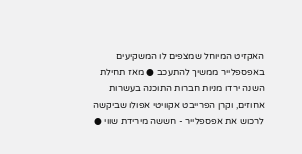האקזיט המיוחל שמצפים לו המשקיעים באפספלייר ממשיך להתעכב ● מאז תחילת השנה ירדו מניות חברות התוכנה בעשרות אחוזים, וקרן הפרייבט אקוויטי אפולו שביקשה לרכוש את אפספלייר - חששה מירידת שווי ●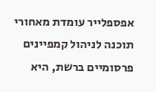אפספלייר עומדת מאחורי תוכנה לניהול קמפיינים פרסומיים ברשת, היא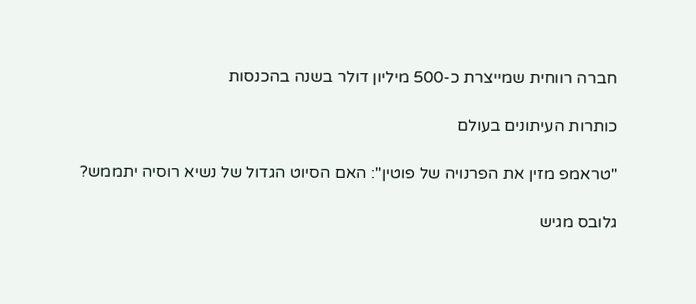חברה רווחית שמייצרת כ-500 מיליון דולר בשנה בהכנסות

כותרות העיתונים בעולם

"טראמפ מזין את הפרנויה של פוטין": האם הסיוט הגדול של נשיא רוסיה יתממש?

גלובס מגיש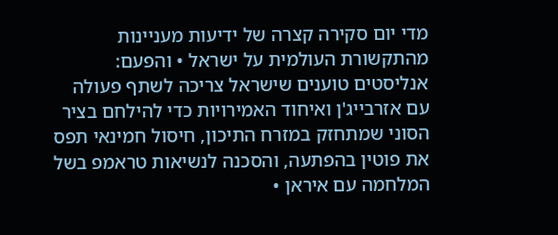מדי יום סקירה קצרה של ידיעות מעניינות מהתקשורת העולמית על ישראל • והפעם: אנליסטים טוענים שישראל צריכה לשתף פעולה עם אזרבייג'ן ואיחוד האמירויות כדי להילחם בציר הסוני שמתחזק במזרח התיכון, חיסול חמינאי תפס את פוטין בהפתעה, והסכנה לנשיאות טראמפ בשל המלחמה עם איראן •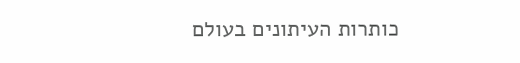כותרות העיתונים בעולם